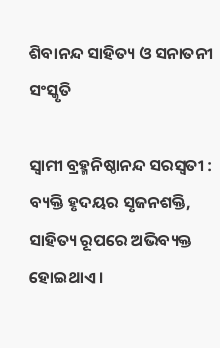ଶିବାନନ୍ଦ ସାହିତ୍ୟ ଓ ସନାତନୀ ସଂସ୍କୃତି

ସ୍ୱାମୀ ବ୍ରହ୍ମନିଷ୍ଠାନନ୍ଦ ସରସ୍ୱତୀ :  ବ୍ୟକ୍ତି ହୃଦୟର ସୃଜନଶକ୍ତି, ସାହିତ୍ୟ ରୂପରେ ଅଭିବ୍ୟକ୍ତ ହୋଇଥାଏ ।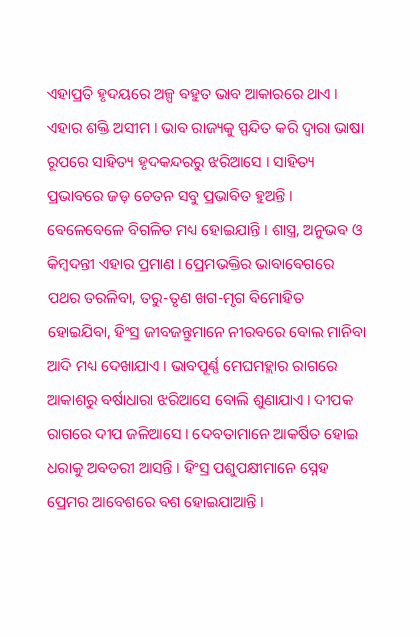ଏହାପ୍ରତି ହୃଦୟରେ ଅଳ୍ପ ବହୁତ ଭାବ ଆକାରରେ ଥାଏ । ଏହାର ଶକ୍ତି ଅସୀମ । ଭାବ ରାଜ୍ୟକୁ ସ୍ପନ୍ଦିତ କରି ଦ୍ୱାରା ଭାଷା ରୂପରେ ସାହିତ୍ୟ ହୃଦକନ୍ଦରରୁ ଝରିଆସେ । ସାହିତ୍ୟ ପ୍ରଭାବରେ ଜଡ଼ ଚେତନ ସବୁ ପ୍ରଭାବିତ ହୁଅନ୍ତି । ବେଳେବେଳେ ବିଗଳିତ ମଧ୍ୟ ହୋଇଯାନ୍ତି । ଶାସ୍ତ୍ର, ଅନୁଭବ ଓ କିମ୍ବଦନ୍ତୀ ଏହାର ପ୍ରମାଣ । ପ୍ରେମଭକ୍ତିର ଭାବାବେଗରେ ପଥର ତରଳିବା, ତରୁ-ତୃଣ ଖଗ-ମୃଗ ବିମୋହିତ ହୋଇଯିବା, ହିଂସ୍ର ଜୀବଜନ୍ତୁମାନେ ନୀରବରେ ବୋଲ ମାନିବା ଆଦି ମଧ୍ୟ ଦେଖାଯାଏ । ଭାବପୂର୍ଣ୍ଣ ମେଘମହ୍ଲାର ରାଗରେ ଆକାଶରୁ ବର୍ଷାଧାରା ଝରିଆସେ ବୋଲି ଶୁଣାଯାଏ । ଦୀପକ ରାଗରେ ଦୀପ ଜଳିଆସେ । ଦେବତାମାନେ ଆକର୍ଷିତ ହୋଇ ଧରାକୁ ଅବତରୀ ଆସନ୍ତି । ହିଂସ୍ର ପଶୁପକ୍ଷୀମାନେ ସ୍ନେହ ପ୍ରେମର ଆବେଶରେ ବଶ ହୋଇଯାଆନ୍ତି ।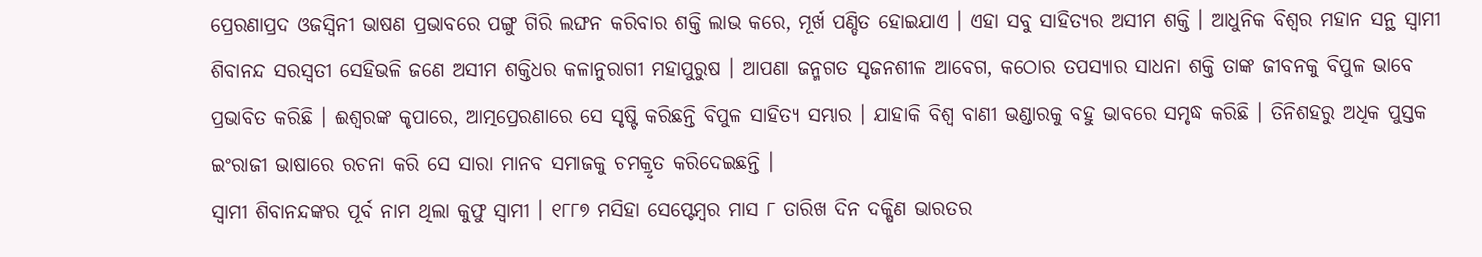ପ୍ରେରଣାପ୍ରଦ ଓଜସ୍ୱିନୀ ଭାଷଣ ପ୍ରଭାବରେ ପଙ୍ଗୁ ଗିରି ଲଙ୍ଘନ କରିବାର ଶକ୍ତି ଲାଭ କରେ, ମୂର୍ଖ ପଣ୍ଡିତ ହୋଇଯାଏ । ଏହା ସବୁ ସାହିତ୍ୟର ଅସୀମ ଶକ୍ତି । ଆଧୁନିକ ବିଶ୍ୱର ମହାନ ସନ୍ଥ ସ୍ୱାମୀ ଶିବାନନ୍ଦ ସରସ୍ୱତୀ ସେହିଭଳି ଜଣେ ଅସୀମ ଶକ୍ତିଧର କଳାନୁରାଗୀ ମହାପୁରୁଷ । ଆପଣା ଜନ୍ମଗତ ସୃଜନଶୀଳ ଆବେଗ, କଠୋର ତପସ୍ୟାର ସାଧନା ଶକ୍ତି ତାଙ୍କ ଜୀବନକୁ ବିପୁଳ ଭାବେ ପ୍ରଭାବିତ କରିଛି । ଈଶ୍ୱରଙ୍କ କୃପାରେ, ଆତ୍ମପ୍ରେରଣାରେ ସେ ସୃଷ୍ଟି କରିଛନ୍ତି ବିପୁଳ ସାହିତ୍ୟ ସମ୍ଭାର । ଯାହାକି ବିଶ୍ୱ ବାଣୀ ଭଣ୍ଡାରକୁ ବହୁ ଭାବରେ ସମୃଦ୍ଧ କରିଛି । ତିନିଶହରୁ ଅଧିକ ପୁସ୍ତକ ଇଂରାଜୀ ଭାଷାରେ ରଚନା କରି ସେ ସାରା ମାନବ ସମାଜକୁ ଚମକ୍ରୃତ କରିଦେଇଛନ୍ତି ।
ସ୍ୱାମୀ ଶିବାନନ୍ଦଙ୍କର ପୂର୍ବ ନାମ ଥିଲା କୁଫୁ ସ୍ୱାମୀ । ୧୮୮୭ ମସିହା ସେପ୍ଟେମ୍ବର ମାସ ୮ ତାରିଖ ଦିନ ଦକ୍ଷିଣ ଭାରତର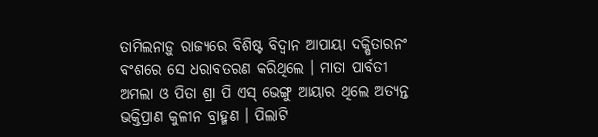ତାମିଲନାଡ଼ୁ ରାଜ୍ୟରେ ବିଶିଷ୍ଟ ବିଦ୍ୱାନ ଆପାୟା ଦକ୍ଷିତାରନଂ ବଂଶରେ ସେ ଧରାବତରଣ କରିଥିଲେ । ମାତା ପାର୍ବତୀ ଅମଲା ଓ ପିତା ଶ୍ରା ପି ଏସ୍ ଭେଙ୍ଗୁ ଆୟାର ଥିଲେ ଅତ୍ୟନ୍ତ ଭକ୍ତିପ୍ରାଣ କୁଳୀନ ବ୍ରାହ୍ମଣ । ପିଲାଟି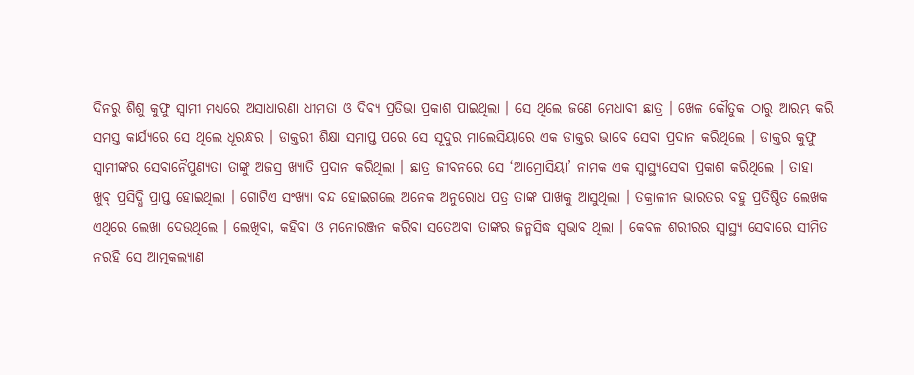ଦିନରୁ ଶିଶୁ କୁଫୁ ସ୍ୱାମୀ ମଧ୍ୟରେ ଅସାଧାରଣା ଧୀମତା ଓ ଦିବ୍ୟ ପ୍ରତିଭା ପ୍ରକାଶ ପାଇଥିଲା । ସେ ଥିଲେ ଜଣେ ମେଧାବୀ ଛାତ୍ର । ଖେଳ କୌତୁକ ଠାରୁ ଆରମ୍ଭ କରି ସମସ୍ତ କାର୍ଯ୍ୟରେ ସେ ଥିଲେ ଧୂରନ୍ଧର । ଡାକ୍ତରୀ ଶିକ୍ଷା ସମାପ୍ତ ପରେ ସେ ସୂଦୁର ମାଲେସିୟାରେ ଏକ ଡାକ୍ତର ଭାବେ ସେବା ପ୍ରଦାନ କରିଥିଲେ । ଡାକ୍ତର କୁଫୁ ସ୍ୱାମୀଙ୍କର ସେବାନୈପୁଣ୍ୟତା ତାଙ୍କୁ ଅଜସ୍ର ଖ୍ୟାତି ପ୍ରଦାନ କରିଥିଲା । ଛାତ୍ର ଜୀବନରେ ସେ ‘ଆମ୍ରୋସିୟା’ ନାମକ ଏକ ସ୍ୱାସ୍ଥ୍ୟସେବା ପ୍ରକାଶ କରିଥିଲେ । ତାହା ଖୁବ୍ ପ୍ରସିଦ୍ଧି ପ୍ରାପ୍ତ ହୋଇଥିଲା । ଗୋଟିଏ ସଂଖ୍ୟା ବନ୍ଦ ହୋଇଗଲେ ଅନେକ ଅନୁରୋଧ ପତ୍ର ତାଙ୍କ ପାଖକୁ ଆସୁଥିଲା । ତକ୍ରାଳୀନ ଭାରତର ବହୁ ପ୍ରତିଷ୍ଠିତ ଲେଖକ ଏଥିରେ ଲେଖା ଦେଉଥିଲେ । ଲେଖିବା, କହିବା ଓ ମନୋରଞ୍ଜନ କରିବା ସତେଅବା ତାଙ୍କର ଜନ୍ମସିଦ୍ଧ ସ୍ୱଭାବ ଥିଲା । କେବଳ ଶରୀରର ସ୍ୱାସ୍ଥ୍ୟ ସେବାରେ ସୀମିତ ନରହି ସେ ଆତ୍ମକଲ୍ୟାଣ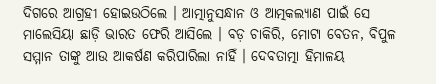ଦିଗରେ ଆଗ୍ରହୀ ହୋଇଉଠିଲେ । ଆତ୍ମାନୁସନ୍ଧାନ ଓ ଆତ୍ମକଲ୍ୟାଣ ପାଇଁ ସେ ମାଲେସିୟା ଛାଡ଼ି ଭାରତ ଫେରି ଆସିଲେ । ବଡ଼ ଚାକିରି, ମୋଟା ବେତନ, ବିପୁଳ ସମ୍ମାନ ତାଙ୍କୁ ଆଉ ଆକର୍ଷଣ କରିପାରିଲା ନାହିଁ । ଦେବତାତ୍ମା ହିମାଳୟ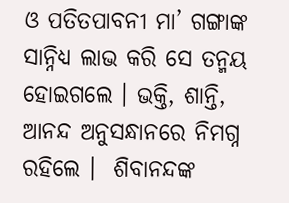ଓ ପତିତପାବନୀ ମା’ ଗଙ୍ଗାଙ୍କ ସାନ୍ନିଧ୍ୟ ଲାଭ କରି ସେ ତନ୍ମୟ ହୋଇଗଲେ । ଭକ୍ତି, ଶାନ୍ତି, ଆନନ୍ଦ ଅନୁସନ୍ଧାନରେ ନିମଗ୍ନ ରହିଲେ ।  ଶିବାନନ୍ଦଙ୍କ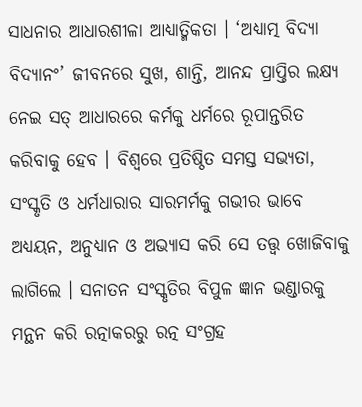ସାଧନାର ଆଧାରଶୀଳା ଆଧ୍ୟାତ୍ମିକତା । ‘ଅଧ୍ୟାତ୍ମ ବିଦ୍ୟା ବିଦ୍ୟାନଂ’ ଜୀବନରେ ସୁଖ, ଶାନ୍ତି, ଆନନ୍ଦ ପ୍ରାପ୍ତିର ଲକ୍ଷ୍ୟ ନେଇ ସତ୍ ଆଧାରରେ କର୍ମକୁ ଧର୍ମରେ ରୂପାନ୍ତରିତ କରିବାକୁ ହେବ । ବିଶ୍ୱରେ ପ୍ରତିଷ୍ଠିତ ସମସ୍ତ ସଭ୍ୟତା, ସଂସ୍କୃତି ଓ ଧର୍ମଧାରାର ସାରମର୍ମକୁ ଗଭୀର ଭାବେ ଅଧ୍ୟୟନ, ଅନୁଧ୍ୟାନ ଓ ଅଭ୍ୟାସ କରି ସେ ତତ୍ତ୍ୱ ଖୋଜିବାକୁ ଲାଗିଲେ । ସନାତନ ସଂସ୍କୃତିର ବିପୁଳ ଜ୍ଞାନ ଭଣ୍ଡାରକୁ ମନ୍ଥନ କରି ରତ୍ନାକରରୁ ରତ୍ନ ସଂଗ୍ରହ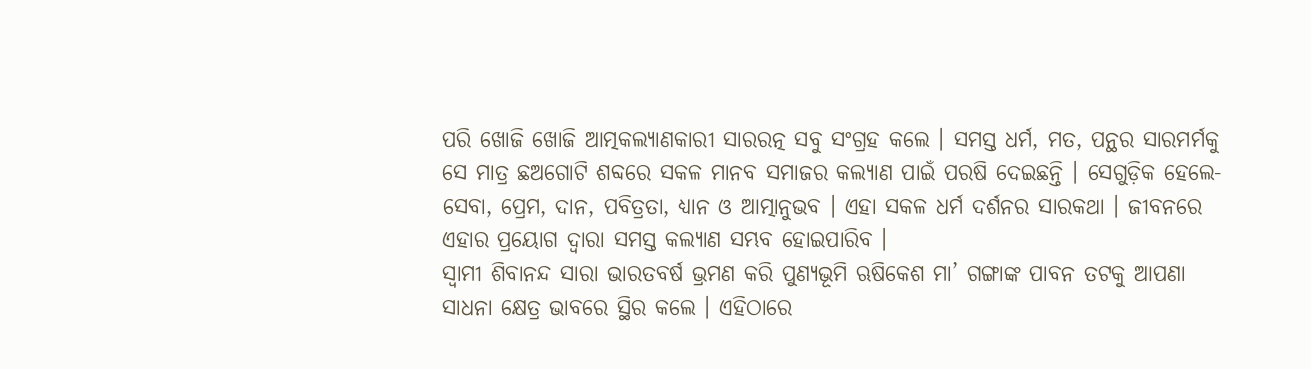ପରି ଖୋଜି ଖୋଜି ଆତ୍ମକଲ୍ୟାଣକାରୀ ସାରରତ୍ନ ସବୁ ସଂଗ୍ରହ କଲେ । ସମସ୍ତ ଧର୍ମ, ମତ, ପନ୍ଥର ସାରମର୍ମକୁ ସେ ମାତ୍ର ଛଅଗୋଟି ଶବ୍ଦରେ ସକଳ ମାନବ ସମାଜର କଲ୍ୟାଣ ପାଇଁ ପରଷି ଦେଇଛନ୍ତି । ସେଗୁଡ଼ିକ ହେଲେ- ସେବା, ପ୍ରେମ, ଦାନ, ପବିତ୍ରତା, ଧ୍ୟାନ ଓ ଆତ୍ମାନୁଭବ । ଏହା ସକଳ ଧର୍ମ ଦର୍ଶନର ସାରକଥା । ଜୀବନରେ ଏହାର ପ୍ରୟୋଗ ଦ୍ୱାରା ସମସ୍ତ କଲ୍ୟାଣ ସମ୍ଭବ ହୋଇପାରିବ ।
ସ୍ୱାମୀ ଶିବାନନ୍ଦ ସାରା ଭାରତବର୍ଷ ଭ୍ରମଣ କରି ପୁଣ୍ୟଭୂମି ଋଷିକେଶ ମା’ ଗଙ୍ଗାଙ୍କ ପାବନ ତଟକୁ ଆପଣା ସାଧନା କ୍ଷେତ୍ର ଭାବରେ ସ୍ଥିର କଲେ । ଏହିଠାରେ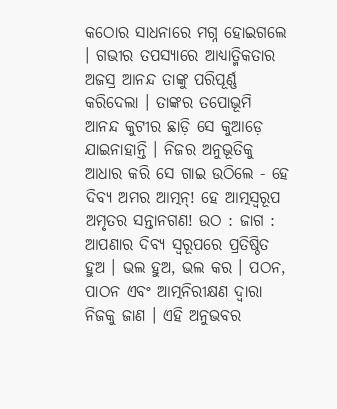କଠୋର ସାଧନାରେ ମଗ୍ନ ହୋଇଗଲେ । ଗଭୀର ତପସ୍ୟାରେ ଆଧ୍ୟାତ୍ମିକତାର ଅଜସ୍ର ଆନନ୍ଦ ତାଙ୍କୁ ପରିପୂର୍ଣ୍ଣ କରିଦେଲା । ତାଙ୍କର ତପୋଭୂମି ଆନନ୍ଦ କୁଟୀର ଛାଡ଼ି ସେ କୁଆଡ଼େ ଯାଇନାହାନ୍ତି । ନିଜର ଅନୁଭୂତିକୁ ଆଧାର କରି ସେ ଗାଇ ଉଠିଲେ - ହେ ଦିବ୍ୟ ଅମର ଆତ୍ମନ୍! ହେ ଆତ୍ମସ୍ୱରୂପ ଅମୃତର ସନ୍ତାନଗଣ! ଉଠ : ଜାଗ : ଆପଣାର ଦିବ୍ୟ ସ୍ୱରୂପରେ ପ୍ରତିଷ୍ଠିତ ହୁଅ । ଭଲ ହୁଅ, ଭଲ କର । ପଠନ, ପାଠନ ଏବଂ ଆତ୍ମନିରୀକ୍ଷଣ ଦ୍ୱାରା ନିଜକୁ ଜାଣ । ଏହି ଅନୁଭବର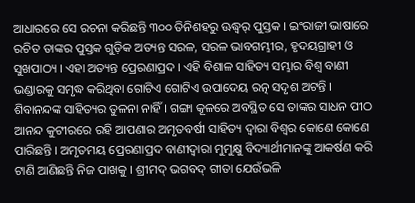ଆଧାରରେ ସେ ରଚନା କରିଛନ୍ତି ୩୦୦ ତିନିଶହରୁ ଊଦ୍ଧ୍ୱର୍ ପୁସ୍ତକ । ଇଂରାଜୀ ଭାଷାରେ ରଚିତ ତାଙ୍କର ପୁସ୍ତକ ଗୁଡ଼ିକ ଅତ୍ୟନ୍ତ ସରଳ, ସରଳ ଭାବଗମ୍ଭୀର, ହୃଦୟଗ୍ରାହୀ ଓ ସୁଖପାଠ୍ୟ । ଏହା ଅତ୍ୟନ୍ତ ପ୍ରେରଣାପ୍ରଦ । ଏହି ବିଶାଳ ସାହିତ୍ୟ ସମ୍ଭାର ବିଶ୍ୱ ବାଣୀ ଭଣ୍ଡାରକୁ ସମୃଦ୍ଧ କରିଥିବା ଗୋଟିଏ ଗୋଟିଏ ଉପାଦେୟ ରତ୍ନ ସଦୃଶ ଅଟନ୍ତି । ଶିବାନନ୍ଦଙ୍କ ସାହିତ୍ୟର ତୁଳନା ନାହିଁ । ଗଙ୍ଗା କୂଳରେ ଅବସ୍ଥିତ ସେ ତାଙ୍କର ସାଧନ ପୀଠ ଆନନ୍ଦ କୁଟୀରରେ ରହି ଆପଣାର ଅମୃତବର୍ଷୀ ସାହିତ୍ୟ ଦ୍ୱାରା ବିଶ୍ୱର କୋଣେ କୋଣେ ପାରିଛନ୍ତି । ଅମୃତମୟ ପ୍ରେରଣାପ୍ରଦ ବାଣୀଦ୍ୱାରା ମୁମୁକ୍ଷୁ ବିଦ୍ୟାର୍ଥୀମାନଙ୍କୁ ଆକର୍ଷଣ କରି ଟାଣି ଆଣିଛନ୍ତି ନିଜ ପାଖକୁ । ଶ୍ରୀମଦ୍ ଭଗବଦ୍ ଗୀତା ଯେଉଁଭଳି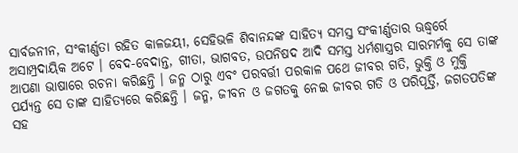ସାର୍ବଜନୀନ, ସଂକୀର୍ଣ୍ଣତା ରହିତ କାଳଜୟୀ, ସେହିଭଳି ଶିବାନନ୍ଦଙ୍କ ସାହିତ୍ୟ ସମସ୍ତ ସଂକୀର୍ଣ୍ଣତାର ଊଦ୍ଧ୍ୱର୍ରେ ଅସାମ୍ପ୍ରଦାୟିକ ଅଟେ । ବେଦ-ବେଦାନ୍ତ, ଗୀତା, ଭାଗବତ, ଉପନିଷଦ ଆଦି ସମସ୍ତ ଧର୍ମଶାସ୍ତ୍ରର ସାରମର୍ମକୁ ସେ ତାଙ୍କ ଆପଣା ଭାଷାରେ ରଚନା କରିଛନ୍ତି । ଜନ୍ମ ଠାରୁ ଏବଂ ପରବର୍ତ୍ତୀ ପରକାଳ ପଥେ ଜୀବର ଗତି, ଭୁକ୍ତି ଓ ମୁକ୍ତି ପର୍ଯ୍ୟନ୍ତ ସେ ତାଙ୍କ ସାହିତ୍ୟରେ କରିଛନ୍ତି । ଜନ୍ମ, ଜୀବନ ଓ ଜଗତକୁ ନେଇ ଜୀବର ଗତି ଓ ପରିପୂର୍ତ୍ତି, ଜଗତପତିଙ୍କ ସହ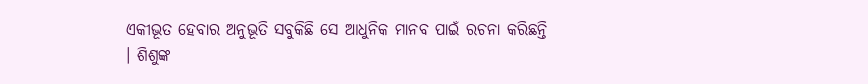ଏକୀଭୂତ ହେବାର ଅନୁଭୂତି ସବୁକିଛି ସେ ଆଧୁନିକ ମାନବ ପାଇଁ ରଚନା କରିଛନ୍ତି । ଶିଶୁଙ୍କ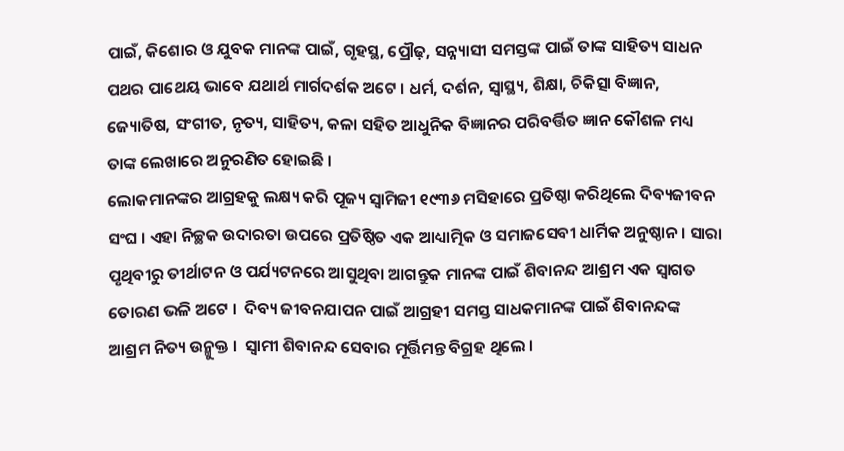ପାଇଁ, କିଶୋର ଓ ଯୁବକ ମାନଙ୍କ ପାଇଁ, ଗୃହସ୍ଥ, ପ୍ରୌଢ଼, ସନ୍ନ୍ୟାସୀ ସମସ୍ତଙ୍କ ପାଇଁ ତାଙ୍କ ସାହିତ୍ୟ ସାଧନ ପଥର ପାଥେୟ ଭାବେ ଯଥାର୍ଥ ମାର୍ଗଦର୍ଶକ ଅଟେ । ଧର୍ମ, ଦର୍ଶନ, ସ୍ୱାସ୍ଥ୍ୟ, ଶିକ୍ଷା, ଚିକିତ୍ସା ବିଜ୍ଞାନ, ଜ୍ୟୋତିଷ, ସଂଗୀତ, ନୃତ୍ୟ, ସାହିତ୍ୟ, କଳା ସହିତ ଆଧୁନିକ ବିଜ୍ଞାନର ପରିବର୍ତ୍ତିତ ଜ୍ଞାନ କୌଶଳ ମଧ୍ୟ ତାଙ୍କ ଲେଖାରେ ଅନୁରଣିତ ହୋଇଛି ।
ଲୋକମାନଙ୍କର ଆଗ୍ରହକୁ ଲକ୍ଷ୍ୟ କରି ପୂଜ୍ୟ ସ୍ୱାମିଜୀ ୧୯୩୬ ମସିହାରେ ପ୍ରତିଷ୍ଠା କରିଥିଲେ ଦିବ୍ୟଜୀବନ ସଂଘ । ଏହା ନିଚ୍ଛକ ଉଦାରତା ଉପରେ ପ୍ରତିଷ୍ଠିତ ଏକ ଆଧ୍ୟାତ୍ମିକ ଓ ସମାଜସେବୀ ଧାର୍ମିକ ଅନୁଷ୍ଠାନ । ସାରା ପୃଥିବୀରୁ ତୀର୍ଥାଟନ ଓ ପର୍ଯ୍ୟଟନରେ ଆସୁଥିବା ଆଗନ୍ତୁକ ମାନଙ୍କ ପାଇଁ ଶିବାନନ୍ଦ ଆଶ୍ରମ ଏକ ସ୍ୱାଗତ ତୋରଣ ଭଳି ଅଟେ ।  ଦିବ୍ୟ ଜୀବନଯାପନ ପାଇଁ ଆଗ୍ରହୀ ସମସ୍ତ ସାଧକମାନଙ୍କ ପାଇଁ ଶିବାନନ୍ଦଙ୍କ ଆଶ୍ରମ ନିତ୍ୟ ଉନ୍ମୁକ୍ତ ।  ସ୍ୱାମୀ ଶିବାନନ୍ଦ ସେବାର ମୂର୍ତ୍ତିମନ୍ତ ବିଗ୍ରହ ଥିଲେ ।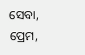ସେବା, ପ୍ରେମ,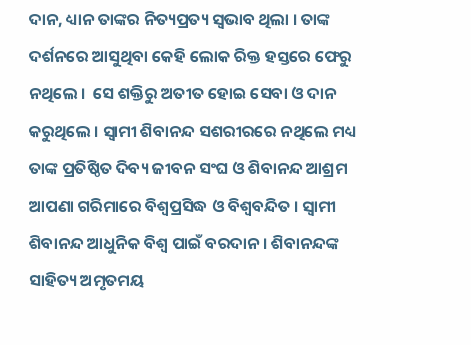ଦାନ, ଧ୍ୟାନ ତାଙ୍କର ନିତ୍ୟପ୍ରତ୍ୟ ସ୍ୱଭାବ ଥିଲା । ତାଙ୍କ ଦର୍ଶନରେ ଆସୁଥିବା କେହି ଲୋକ ରିକ୍ତ ହସ୍ତରେ ଫେରୁ ନଥିଲେ ।  ସେ ଶକ୍ତିରୁ ଅତୀତ ହୋଇ ସେବା ଓ ଦାନ କରୁଥିଲେ । ସ୍ୱାମୀ ଶିବାନନ୍ଦ ସଶରୀରରେ ନଥିଲେ ମଧ୍ୟ ତାଙ୍କ ପ୍ରତିଷ୍ଠିତ ଦିବ୍ୟ ଜୀବନ ସଂଘ ଓ ଶିବାନନ୍ଦ ଆଶ୍ରମ ଆପଣା ଗରିମାରେ ବିଶ୍ୱପ୍ରସିଦ୍ଧ ଓ ବିଶ୍ୱବନ୍ଦିତ । ସ୍ୱାମୀ ଶିବାନନ୍ଦ ଆଧୁନିକ ବିଶ୍ୱ ପାଇଁ ବରଦାନ । ଶିବାନନ୍ଦଙ୍କ ସାହିତ୍ୟ ଅମୃତମୟ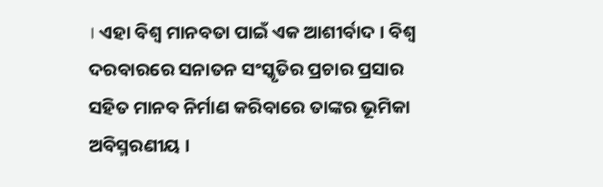। ଏହା ବିଶ୍ୱ ମାନବତା ପାଇଁ ଏକ ଆଶୀର୍ବାଦ । ବିଶ୍ୱ ଦରବାରରେ ସନାତନ ସଂସ୍କୃତିର ପ୍ରଚାର ପ୍ରସାର ସହିତ ମାନବ ନିର୍ମାଣ କରିବାରେ ତାଙ୍କର ଭୂମିକା ଅବିସ୍ମରଣୀୟ ।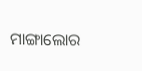ମାଙ୍ଗାଲୋର